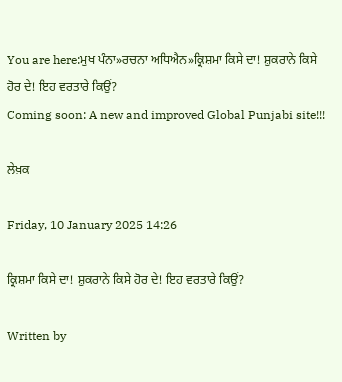You are here:ਮੁਖ ਪੰਨਾ»ਰਚਨਾ ਅਧਿਐਨ»ਕ੍ਰਿਸ਼ਮਾ ਕਿਸੇ ਦਾ! ਸ਼ੁਕਰਾਨੇ ਕਿਸੇ ਹੋਰ ਦੇ! ਇਹ ਵਰਤਾਰੇ ਕਿਉਂ?
Coming soon: A new and improved Global Punjabi site!!!

ਲੇਖ਼ਕ

Friday, 10 January 2025 14:26

ਕ੍ਰਿਸ਼ਮਾ ਕਿਸੇ ਦਾ! ਸ਼ੁਕਰਾਨੇ ਕਿਸੇ ਹੋਰ ਦੇ! ਇਹ ਵਰਤਾਰੇ ਕਿਉਂ?

Written by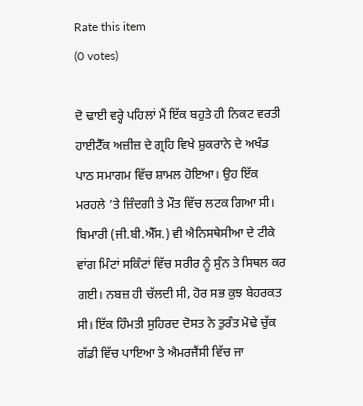Rate this item
(0 votes)

ਦੋ ਢਾਈ ਵਰ੍ਹੇ ਪਹਿਲਾਂ ਮੈਂ ਇੱਕ ਬਹੁਤੇ ਹੀ ਨਿਕਟ ਵਰਤੀ ਹਾਈਟੈੱਕ ਅਜ਼ੀਜ਼ ਦੇ ਗ੍ਰਹਿ ਵਿਖੇ ਸ਼ੁਕਰਾਨੇ ਦੇ ਅਖੰਡ ਪਾਠ ਸਮਾਗਮ ਵਿੱਚ ਸ਼ਾਮਲ ਹੋਇਆ। ਉਹ ਇੱਕ ਮਰਹਲੇ ’ਤੇ ਜ਼ਿੰਦਗੀ ਤੇ ਮੌਤ ਵਿੱਚ ਲਟਕ ਗਿਆ ਸੀ। ਬਿਮਾਰੀ (ਜੀ.ਬੀ.ਐੱਸ.) ਵੀ ਐਨਿਸਥੇਸੀਆ ਦੇ ਟੀਕੇ ਵਾਂਗ ਮਿੰਟਾਂ ਸਕਿੰਟਾਂ ਵਿੱਚ ਸਰੀਰ ਨੂੰ ਸੁੰਨ ਤੇ ਸਿਥਲ ਕਰ ਗਈ। ਨਬਜ਼ ਹੀ ਚੱਲਦੀ ਸੀ, ਹੋਰ ਸਭ ਕੁਝ ਬੇਹਰਕਤ ਸੀ। ਇੱਕ ਹਿੰਮਤੀ ਸੁਹਿਰਦ ਦੋਸਤ ਨੇ ਤੁਰੰਤ ਮੋਢੇ ਚੁੱਕ ਗੱਡੀ ਵਿੱਚ ਪਾਇਆ ਤੇ ਐਮਰਜੈਂਸੀ ਵਿੱਚ ਜਾ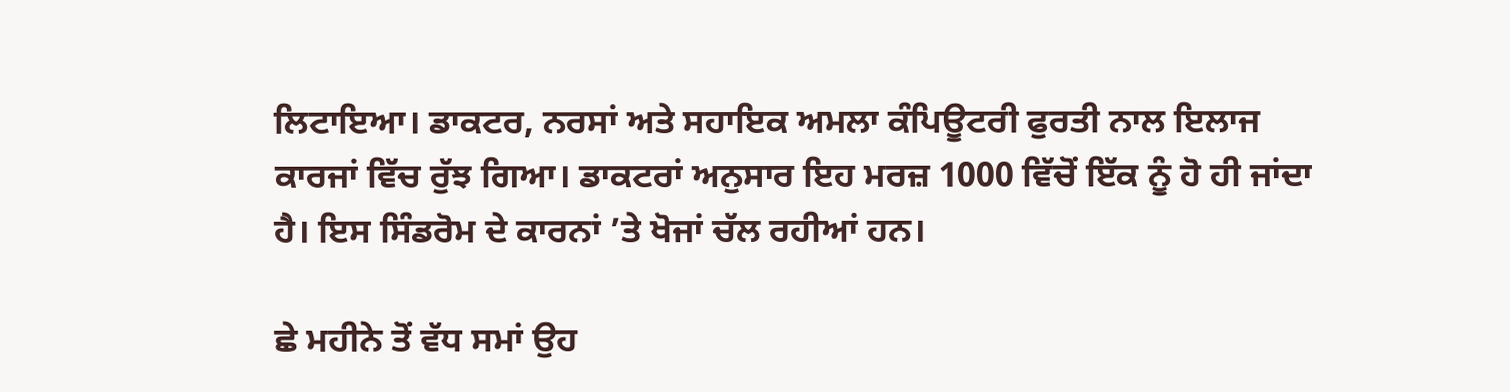ਲਿਟਾਇਆ। ਡਾਕਟਰ, ਨਰਸਾਂ ਅਤੇ ਸਹਾਇਕ ਅਮਲਾ ਕੰਪਿਊਟਰੀ ਫੁਰਤੀ ਨਾਲ ਇਲਾਜ ਕਾਰਜਾਂ ਵਿੱਚ ਰੁੱਝ ਗਿਆ। ਡਾਕਟਰਾਂ ਅਨੁਸਾਰ ਇਹ ਮਰਜ਼ 1000 ਵਿੱਚੋਂ ਇੱਕ ਨੂੰ ਹੋ ਹੀ ਜਾਂਦਾ ਹੈ। ਇਸ ਸਿੰਡਰੋਮ ਦੇ ਕਾਰਨਾਂ ’ਤੇ ਖੋਜਾਂ ਚੱਲ ਰਹੀਆਂ ਹਨ।

ਛੇ ਮਹੀਨੇ ਤੋਂ ਵੱਧ ਸਮਾਂ ਉਹ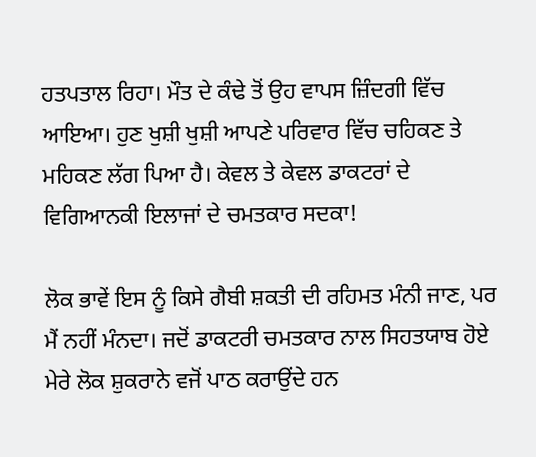ਹਤਪਤਾਲ ਰਿਹਾ। ਮੌਤ ਦੇ ਕੰਢੇ ਤੋਂ ਉਹ ਵਾਪਸ ਜ਼ਿੰਦਗੀ ਵਿੱਚ ਆਇਆ। ਹੁਣ ਖੁਸ਼ੀ ਖੁਸ਼ੀ ਆਪਣੇ ਪਰਿਵਾਰ ਵਿੱਚ ਚਹਿਕਣ ਤੇ ਮਹਿਕਣ ਲੱਗ ਪਿਆ ਹੈ। ਕੇਵਲ ਤੇ ਕੇਵਲ ਡਾਕਟਰਾਂ ਦੇ ਵਿਗਿਆਨਕੀ ਇਲਾਜਾਂ ਦੇ ਚਮਤਕਾਰ ਸਦਕਾ!

ਲੋਕ ਭਾਵੇਂ ਇਸ ਨੂੰ ਕਿਸੇ ਗੈਬੀ ਸ਼ਕਤੀ ਦੀ ਰਹਿਮਤ ਮੰਨੀ ਜਾਣ, ਪਰ ਮੈਂ ਨਹੀਂ ਮੰਨਦਾ। ਜਦੋਂ ਡਾਕਟਰੀ ਚਮਤਕਾਰ ਨਾਲ ਸਿਹਤਯਾਬ ਹੋਏ ਮੇਰੇ ਲੋਕ ਸ਼ੁਕਰਾਨੇ ਵਜੋਂ ਪਾਠ ਕਰਾਉਂਦੇ ਹਨ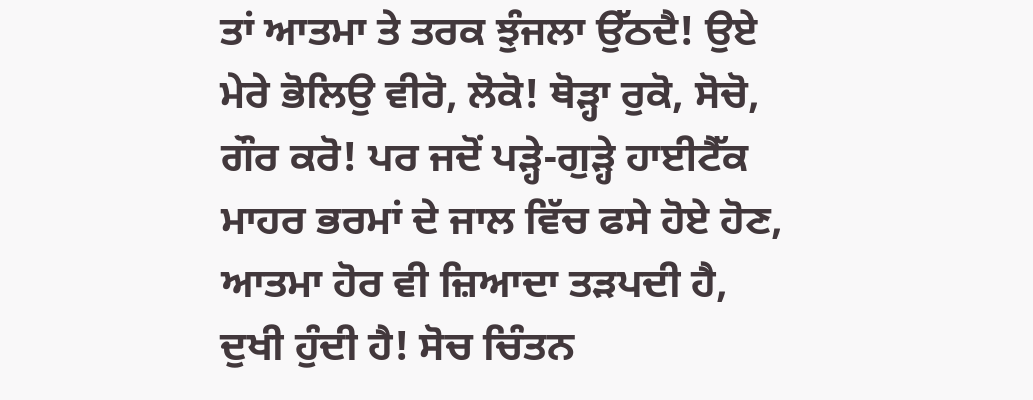ਤਾਂ ਆਤਮਾ ਤੇ ਤਰਕ ਝੁੰਜਲਾ ਉੱਠਦੈ! ਉਏ ਮੇਰੇ ਭੋਲਿਉ ਵੀਰੋ, ਲੋਕੋ! ਥੋੜ੍ਹਾ ਰੁਕੋ, ਸੋਚੋ, ਗੌਰ ਕਰੋ! ਪਰ ਜਦੋਂ ਪੜ੍ਹੇ-ਗੁੜ੍ਹੇ ਹਾਈਟੈੱਕ ਮਾਹਰ ਭਰਮਾਂ ਦੇ ਜਾਲ ਵਿੱਚ ਫਸੇ ਹੋਏ ਹੋਣ, ਆਤਮਾ ਹੋਰ ਵੀ ਜ਼ਿਆਦਾ ਤੜਪਦੀ ਹੈ, ਦੁਖੀ ਹੁੰਦੀ ਹੈ! ਸੋਚ ਚਿੰਤਨ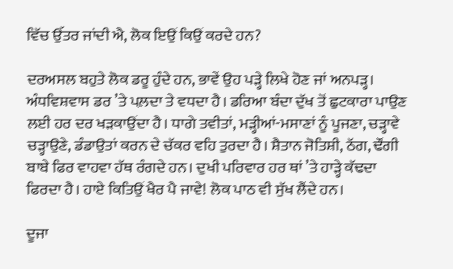ਵਿੱਚ ਉੱਤਰ ਜਾਂਦੀ ਐ, ਲੋਕ ਇਉਂ ਕਿਉਂ ਕਰਦੇ ਹਨ?

ਦਰਅਸਲ ਬਹੁਤੇ ਲੋਕ ਡਰੂ ਹੁੰਦੇ ਹਨ, ਭਾਵੇਂ ਉਹ ਪੜ੍ਹੇ ਲਿਖੇ ਹੋਣ ਜਾਂ ਅਨਪੜ੍ਹ। ਅੰਧਵਿਸ਼ਵਾਸ ਡਰ ’ਤੇ ਪਲ਼ਦਾ ਤੇ ਵਧਦਾ ਹੈ। ਡਰਿਆ ਬੰਦਾ ਦੁੱਖ ਤੋਂ ਛੁਟਕਾਰਾ ਪਾਉਣ ਲਈ ਹਰ ਦਰ ਖੜਕਾਉਂਦਾ ਹੈ। ਧਾਗੇ ਤਵੀਤਾਂ, ਮੜ੍ਹੀਆਂ-ਮਸਾਣਾਂ ਨੂੰ ਪੂਜਣਾ, ਚੜ੍ਹਾਵੇ ਚੜ੍ਹਾਉਣੇ, ਡੰਡਾਉਤਾਂ ਕਰਨ ਦੇ ਚੱਕਰ ਵਹਿ ਤੁਰਦਾ ਹੈ। ਸ਼ੈਤਾਨ ਜੋਤਿਸ਼ੀ, ਠੱਗ, ਢੌਂਗੀ ਬਾਬੇ ਫਿਰ ਵਾਹਵਾ ਹੱਥ ਰੰਗਦੇ ਹਨ। ਦੁਖੀ ਪਰਿਵਾਰ ਹਰ ਥਾਂ ’ਤੇ ਹਾੜ੍ਹੇ ਕੱਢਦਾ ਫਿਰਦਾ ਹੈ। ਹਾਏ ਕਿਤਿਉਂ ਖੈਰ ਪੈ ਜਾਵੇ! ਲੋਕ ਪਾਠ ਵੀ ਸੁੱਖ ਲੈਂਦੇ ਹਨ।

ਦੂਜਾ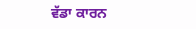ਵੱਡਾ ਕਾਰਨ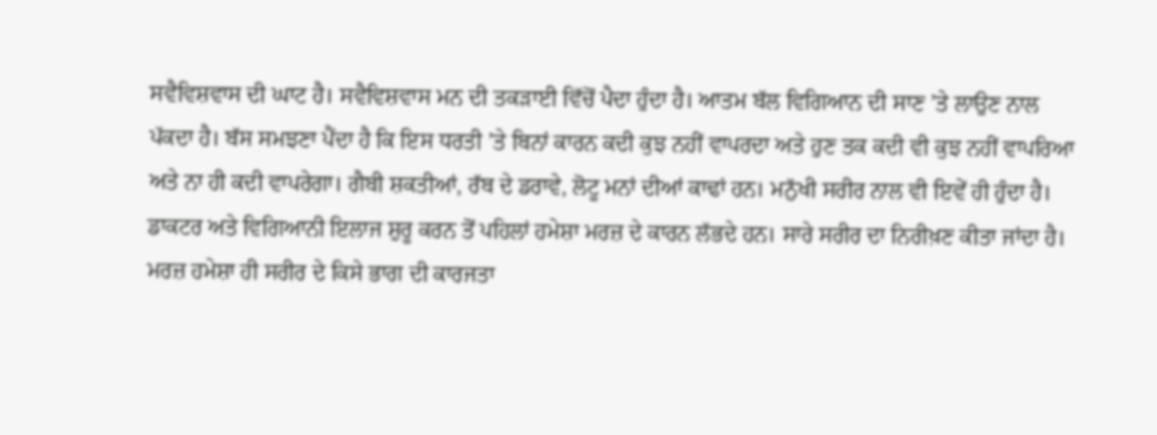ਸਵੈਵਿਸ਼ਵਾਸ ਦੀ ਘਾਟ ਹੈ। ਸਵੈਵਿਸ਼ਵਾਸ ਮਨ ਦੀ ਤਕੜਾਈ ਵਿੱਚੋਂ ਪੈਦਾ ਹੁੰਦਾ ਹੈ। ਆਤਮ ਬੱਲ ਵਿਗਿਆਨ ਦੀ ਸਾਣ ’ਤੇ ਲਾਉਣ ਨਾਲ ਪੱਕਦਾ ਹੈ। ਬੱਸ ਸਮਝਣਾ ਪੈਂਦਾ ਹੈ ਕਿ ਇਸ ਧਰਤੀ ’ਤੇ ਬਿਨਾਂ ਕਾਰਨ ਕਦੀ ਕੁਝ ਨਹੀਂ ਵਾਪਰਦਾ ਅਤੇ ਹੁਣ ਤਕ ਕਦੀ ਵੀ ਕੁਝ ਨਹੀਂ ਵਾਪਰਿਆ ਅਤੇ ਨਾ ਹੀ ਕਦੀ ਵਾਪਰੇਗਾ। ਗੈਬੀ ਸ਼ਕਤੀਆਂ, ਰੱਬ ਦੇ ਡਰਾਵੇ, ਲੋਟੂ ਮਨਾਂ ਦੀਆਂ ਕਾਢਾਂ ਹਨ। ਮਨੁੱਖੀ ਸਰੀਰ ਨਾਲ ਵੀ ਇਵੇਂ ਹੀ ਹੁੰਦਾ ਹੈ। ਡਾਕਟਰ ਅਤੇ ਵਿਗਿਆਨੀ ਇਲਾਜ ਸ਼ੁਰੂ ਕਰਨ ਤੋਂ ਪਹਿਲਾਂ ਹਮੇਸ਼ਾ ਮਰਜ਼ ਦੇ ਕਾਰਨ ਲੱਭਦੇ ਹਨ। ਸਾਰੇ ਸਰੀਰ ਦਾ ਨਿਰੀਖ਼ਣ ਕੀਤਾ ਜਾਂਦਾ ਹੈ। ਮਰਜ਼ ਹਮੇਸ਼ਾ ਹੀ ਸਰੀਰ ਦੇ ਕਿਸੇ ਭਾਗ ਦੀ ਕਾਰਜਤਾ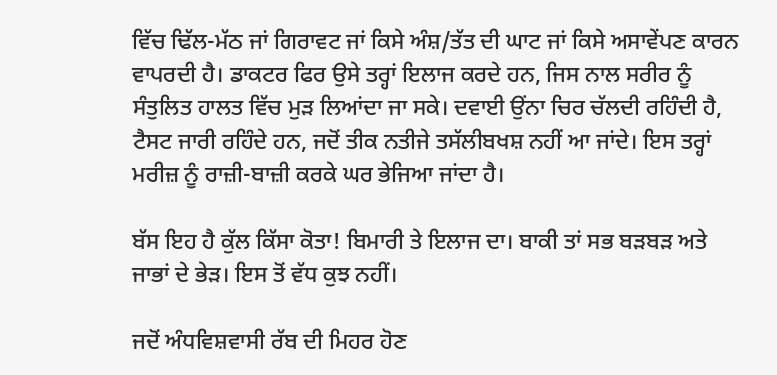ਵਿੱਚ ਢਿੱਲ-ਮੱਠ ਜਾਂ ਗਿਰਾਵਟ ਜਾਂ ਕਿਸੇ ਅੰਸ਼/ਤੱਤ ਦੀ ਘਾਟ ਜਾਂ ਕਿਸੇ ਅਸਾਵੇਂਪਣ ਕਾਰਨ ਵਾਪਰਦੀ ਹੈ। ਡਾਕਟਰ ਫਿਰ ਉਸੇ ਤਰ੍ਹਾਂ ਇਲਾਜ ਕਰਦੇ ਹਨ, ਜਿਸ ਨਾਲ ਸਰੀਰ ਨੂੰ ਸੰਤੁਲਿਤ ਹਾਲਤ ਵਿੱਚ ਮੁੜ ਲਿਆਂਦਾ ਜਾ ਸਕੇ। ਦਵਾਈ ਉਂਨਾ ਚਿਰ ਚੱਲਦੀ ਰਹਿੰਦੀ ਹੈ, ਟੈਸਟ ਜਾਰੀ ਰਹਿੰਦੇ ਹਨ, ਜਦੋਂ ਤੀਕ ਨਤੀਜੇ ਤਸੱਲੀਬਖਸ਼ ਨਹੀਂ ਆ ਜਾਂਦੇ। ਇਸ ਤਰ੍ਹਾਂ ਮਰੀਜ਼ ਨੂੰ ਰਾਜ਼ੀ-ਬਾਜ਼ੀ ਕਰਕੇ ਘਰ ਭੇਜਿਆ ਜਾਂਦਾ ਹੈ।

ਬੱਸ ਇਹ ਹੈ ਕੁੱਲ ਕਿੱਸਾ ਕੋਤਾ! ਬਿਮਾਰੀ ਤੇ ਇਲਾਜ ਦਾ। ਬਾਕੀ ਤਾਂ ਸਭ ਬੜਬੜ ਅਤੇ ਜਾਭਾਂ ਦੇ ਭੇੜ। ਇਸ ਤੋਂ ਵੱਧ ਕੁਝ ਨਹੀਂ।

ਜਦੋਂ ਅੰਧਵਿਸ਼ਵਾਸੀ ਰੱਬ ਦੀ ਮਿਹਰ ਹੋਣ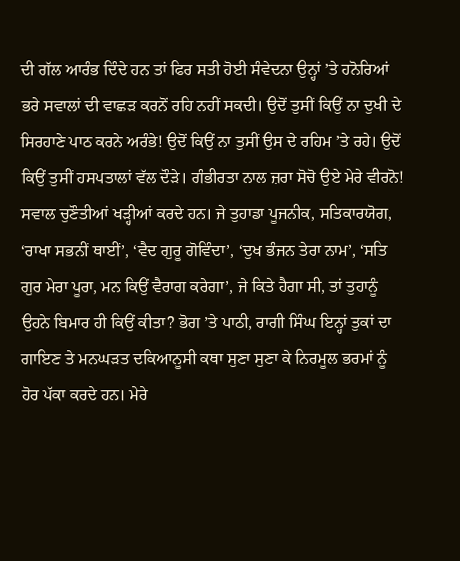ਦੀ ਗੱਲ ਆਰੰਭ ਦਿੰਦੇ ਹਨ ਤਾਂ ਫਿਰ ਸਤੀ ਹੋਈ ਸੰਵੇਦਨਾ ਉਨ੍ਹਾਂ ’ਤੇ ਹਨੋਰਿਆਂ ਭਰੇ ਸਵਾਲਾਂ ਦੀ ਵਾਛੜ ਕਰਨੋਂ ਰਹਿ ਨਹੀਂ ਸਕਦੀ। ਉਦੋਂ ਤੁਸੀਂ ਕਿਉਂ ਨਾ ਦੁਖੀ ਦੇ ਸਿਰਹਾਣੇ ਪਾਠ ਕਰਨੇ ਅਰੰਭੇ! ਉਦੋਂ ਕਿਉਂ ਨਾ ਤੁਸੀਂ ਉਸ ਦੇ ਰਹਿਮ ’ਤੇ ਰਹੇ। ਉਦੋਂ ਕਿਉਂ ਤੁਸੀਂ ਹਸਪਤਾਲਾਂ ਵੱਲ ਦੌੜੇ। ਗੰਭੀਰਤਾ ਨਾਲ ਜ਼ਰਾ ਸੋਚੋ ਉਏ ਮੇਰੇ ਵੀਰਨੋ! ਸਵਾਲ ਚੁਣੌਤੀਆਂ ਖੜ੍ਹੀਆਂ ਕਰਦੇ ਹਨ। ਜੇ ਤੁਹਾਡਾ ਪੂਜਨੀਕ, ਸਤਿਕਾਰਯੋਗ, ‘ਰਾਖਾ ਸਭਨੀਂ ਥਾਈਂ’, ‘ਵੈਦ ਗੁਰੂ ਗੋਵਿੰਦਾ’, ‘ਦੁਖ ਭੰਜਨ ਤੇਰਾ ਨਾਮ’, ‘ਸਤਿ ਗੁਰ ਮੇਰਾ ਪੂਰਾ, ਮਨ ਕਿਉਂ ਵੈਰਾਗ ਕਰੇਗਾ’, ਜੇ ਕਿਤੇ ਹੈਗਾ ਸੀ, ਤਾਂ ਤੁਹਾਨੂੰ ਉਹਨੇ ਬਿਮਾਰ ਹੀ ਕਿਉਂ ਕੀਤਾ? ਭੋਗ ’ਤੇ ਪਾਠੀ, ਰਾਗੀ ਸਿੰਘ ਇਨ੍ਹਾਂ ਤੁਕਾਂ ਦਾ ਗਾਇਣ ਤੇ ਮਨਘੜਤ ਦਕਿਆਨੂਸੀ ਕਥਾ ਸੁਣਾ ਸੁਣਾ ਕੇ ਨਿਰਮੂਲ ਭਰਮਾਂ ਨੂੰ ਹੋਰ ਪੱਕਾ ਕਰਦੇ ਹਨ। ਮੇਰੇ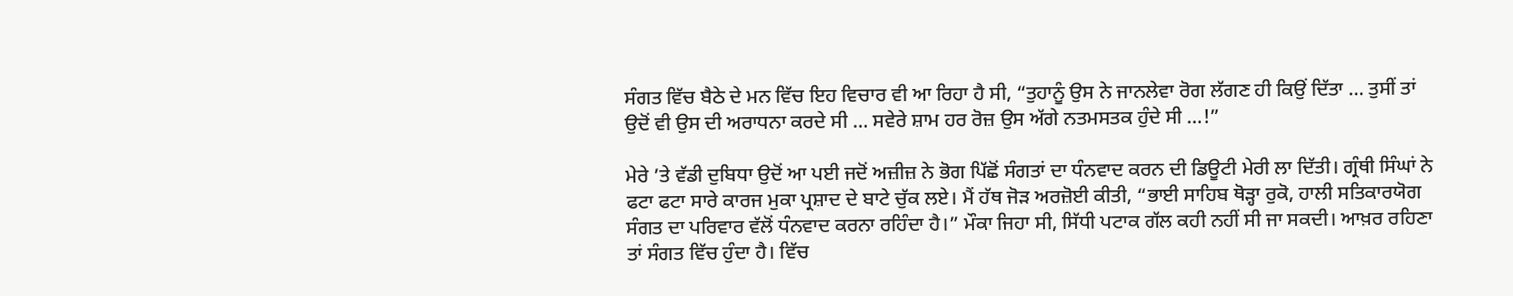ਸੰਗਤ ਵਿੱਚ ਬੈਠੇ ਦੇ ਮਨ ਵਿੱਚ ਇਹ ਵਿਚਾਰ ਵੀ ਆ ਰਿਹਾ ਹੈ ਸੀ, “ਤੁਹਾਨੂੰ ਉਸ ਨੇ ਜਾਨਲੇਵਾ ਰੋਗ ਲੱਗਣ ਹੀ ਕਿਉਂ ਦਿੱਤਾ … ਤੁਸੀਂ ਤਾਂ ਉਦੋਂ ਵੀ ਉਸ ਦੀ ਅਰਾਧਨਾ ਕਰਦੇ ਸੀ … ਸਵੇਰੇ ਸ਼ਾਮ ਹਰ ਰੋਜ਼ ਉਸ ਅੱਗੇ ਨਤਮਸਤਕ ਹੁੰਦੇ ਸੀ …!”

ਮੇਰੇ ’ਤੇ ਵੱਡੀ ਦੁਬਿਧਾ ਉਦੋਂ ਆ ਪਈ ਜਦੋਂ ਅਜ਼ੀਜ਼ ਨੇ ਭੋਗ ਪਿੱਛੋਂ ਸੰਗਤਾਂ ਦਾ ਧੰਨਵਾਦ ਕਰਨ ਦੀ ਡਿਊਟੀ ਮੇਰੀ ਲਾ ਦਿੱਤੀ। ਗ੍ਰੰਥੀ ਸਿੰਘਾਂ ਨੇ ਫਟਾ ਫਟਾ ਸਾਰੇ ਕਾਰਜ ਮੁਕਾ ਪ੍ਰਸ਼ਾਦ ਦੇ ਬਾਟੇ ਚੁੱਕ ਲਏ। ਮੈਂ ਹੱਥ ਜੋੜ ਅਰਜ਼ੋਈ ਕੀਤੀ, “ਭਾਈ ਸਾਹਿਬ ਥੋੜ੍ਹਾ ਰੁਕੋ, ਹਾਲੀ ਸਤਿਕਾਰਯੋਗ ਸੰਗਤ ਦਾ ਪਰਿਵਾਰ ਵੱਲੋਂ ਧੰਨਵਾਦ ਕਰਨਾ ਰਹਿੰਦਾ ਹੈ।” ਮੌਕਾ ਜਿਹਾ ਸੀ, ਸਿੱਧੀ ਪਟਾਕ ਗੱਲ ਕਹੀ ਨਹੀਂ ਸੀ ਜਾ ਸਕਦੀ। ਆਖ਼ਰ ਰਹਿਣਾ ਤਾਂ ਸੰਗਤ ਵਿੱਚ ਹੁੰਦਾ ਹੈ। ਵਿੱਚ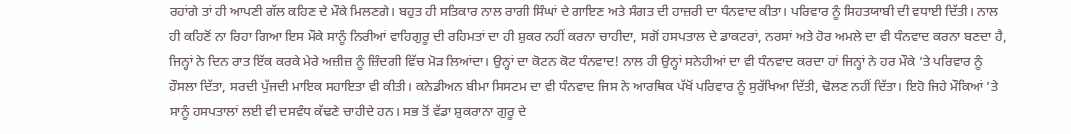ਰਹਾਂਗੇ ਤਾਂ ਹੀ ਆਪਣੀ ਗੱਲ ਕਹਿਣ ਦੇ ਮੌਕੇ ਮਿਲਣਗੇ। ਬਹੁਤ ਹੀ ਸਤਿਕਾਰ ਨਾਲ ਰਾਗੀ ਸਿੰਘਾਂ ਦੇ ਗਾਇਣ ਅਤੇ ਸੰਗਤ ਦੀ ਹਾਜ਼ਰੀ ਦਾ ਧੰਨਵਾਦ ਕੀਤਾ। ਪਰਿਵਾਰ ਨੂੰ ਸਿਹਤਯਾਬੀ ਦੀ ਵਧਾਈ ਦਿੱਤੀ। ਨਾਲ ਹੀ ਕਹਿਣੋਂ ਨਾ ਰਿਹਾ ਗਿਆ ਇਸ ਮੌਕੇ ਸਾਨੂੰ ਨਿਰੀਆਂ ਵਾਹਿਗੁਰੂ ਦੀ ਰਹਿਮਤਾਂ ਦਾ ਹੀ ਸ਼ੁਕਰ ਨਹੀਂ ਕਰਨਾ ਚਾਹੀਦਾ, ਸਗੋਂ ਹਸਪਤਾਲ ਦੇ ਡਾਕਟਰਾਂ, ਨਰਸਾਂ ਅਤੇ ਹੋਰ ਅਮਲੇ ਦਾ ਵੀ ਧੰਨਵਾਦ ਕਰਨਾ ਬਣਦਾ ਹੈ, ਜਿਨ੍ਹਾਂ ਨੇ ਦਿਨ ਰਾਤ ਇੱਕ ਕਰਕੇ ਮੇਰੇ ਅਜ਼ੀਜ਼ ਨੂੰ ਜ਼ਿੰਦਗੀ ਵਿੱਚ ਮੋੜ ਲਿਆਂਦਾ। ਉਨ੍ਹਾਂ ਦਾ ਕੋਟਨ ਕੋਟ ਧੰਨਵਾਦ! ਨਾਲ ਹੀ ਉਨ੍ਹਾਂ ਸਨੇਹੀਆਂ ਦਾ ਵੀ ਧੰਨਵਾਦ ਕਰਦਾ ਹਾਂ ਜਿਨ੍ਹਾਂ ਨੇ ਹਰ ਮੌਕੇ ’ਤੇ ਪਰਿਵਾਰ ਨੂੰ ਹੌਸਲਾ ਦਿੱਤਾ, ਸਰਦੀ ਪੁੱਜਦੀ ਮਾਇਕ ਸਹਾਇਤਾ ਵੀ ਕੀਤੀ। ਕਨੇਡੀਅਨ ਬੀਮਾ ਸਿਸਟਮ ਦਾ ਵੀ ਧੰਨਵਾਦ ਜਿਸ ਨੇ ਆਰਥਿਕ ਪੱਖੋਂ ਪਰਿਵਾਰ ਨੂੰ ਸੁਰੱਖਿਆ ਦਿੱਤੀ, ਢੋਲਣ ਨਹੀਂ ਦਿੱਤਾ। ਇਹੋ ਜਿਹੇ ਮੌਕਿਆਂ ’ਤੇ ਸਾਨੂੰ ਹਸਪਤਾਲਾਂ ਲਈ ਵੀ ਦਸਵੰਧ ਕੱਢਣੇ ਚਾਹੀਦੇ ਹਨ। ਸਭ ਤੋਂ ਵੱਡਾ ਸ਼ੁਕਰਾਨਾ ਗੁਰੂ ਦੇ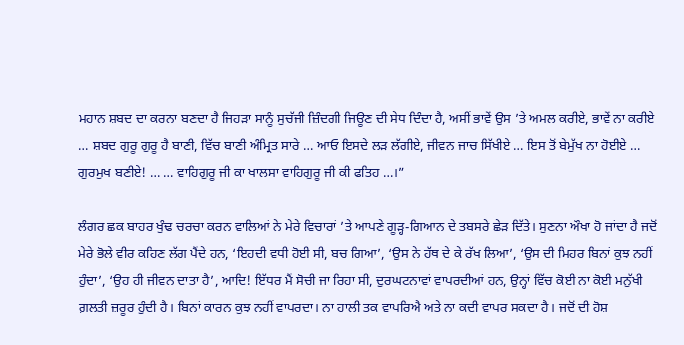ਮਹਾਨ ਸ਼ਬਦ ਦਾ ਕਰਨਾ ਬਣਦਾ ਹੈ ਜਿਹੜਾ ਸਾਨੂੰ ਸੁਚੱਜੀ ਜ਼ਿੰਦਗੀ ਜਿਊਣ ਦੀ ਸੇਧ ਦਿੰਦਾ ਹੈ, ਅਸੀਂ ਭਾਵੇਂ ਉਸ ’ਤੇ ਅਮਲ ਕਰੀਏ, ਭਾਵੇਂ ਨਾ ਕਰੀਏ … ਸ਼ਬਦ ਗੁਰੂ ਗੁਰੂ ਹੈ ਬਾਣੀ, ਵਿੱਚ ਬਾਣੀ ਅੰਮ੍ਰਿਤ ਸਾਰੇ … ਆਓ ਇਸਦੇ ਲੜ ਲੱਗੀਏ, ਜੀਵਨ ਜਾਚ ਸਿੱਖੀਏ … ਇਸ ਤੋਂ ਬੇਮੁੱਖ ਨਾ ਹੋਈਏ … ਗੁਰਮੁਖ ਬਣੀਏ! … … ਵਾਹਿਗੁਰੂ ਜੀ ਕਾ ਖਾਲਸਾ ਵਾਹਿਗੁਰੂ ਜੀ ਕੀ ਫਤਿਹ …।”

ਲੰਗਰ ਛਕ ਬਾਹਰ ਖੁੰਢ ਚਰਚਾ ਕਰਨ ਵਾਲਿਆਂ ਨੇ ਮੇਰੇ ਵਿਚਾਰਾਂ ’ਤੇ ਆਪਣੇ ਗੂੜ੍ਹ-ਗਿਆਨ ਦੇ ਤਬਸਰੇ ਛੇੜ ਦਿੱਤੇ। ਸੁਣਨਾ ਔਖਾ ਹੋ ਜਾਂਦਾ ਹੈ ਜਦੋਂ ਮੇਰੇ ਭੋਲੇ ਵੀਰ ਕਹਿਣ ਲੱਗ ਪੈਂਦੇ ਹਨ, ‘ਇਹਦੀ ਵਧੀ ਹੋਈ ਸੀ, ਬਚ ਗਿਆ’, ‘ਉਸ ਨੇ ਹੱਥ ਦੇ ਕੇ ਰੱਖ ਲਿਆ’, ‘ਉਸ ਦੀ ਮਿਹਰ ਬਿਨਾਂ ਕੁਝ ਨਹੀਂ ਹੁੰਦਾ’, ‘ਉਹ ਹੀ ਜੀਵਨ ਦਾਤਾ ਹੈ’, ਆਦਿ! ਇੱਧਰ ਮੈਂ ਸੋਚੀ ਜਾ ਰਿਹਾ ਸੀ, ਦੁਰਘਟਨਾਵਾਂ ਵਾਪਰਦੀਆਂ ਹਨ, ਉਨ੍ਹਾਂ ਵਿੱਚ ਕੋਈ ਨਾ ਕੋਈ ਮਨੁੱਖੀ ਗ਼ਲਤੀ ਜ਼ਰੂਰ ਹੁੰਦੀ ਹੈ। ਬਿਨਾਂ ਕਾਰਨ ਕੁਝ ਨਹੀਂ ਵਾਪਰਦਾ। ਨਾ ਹਾਲੀ ਤਕ ਵਾਪਰਿਐ ਅਤੇ ਨਾ ਕਦੀ ਵਾਪਰ ਸਕਦਾ ਹੈ। ਜਦੋਂ ਦੀ ਹੋਸ਼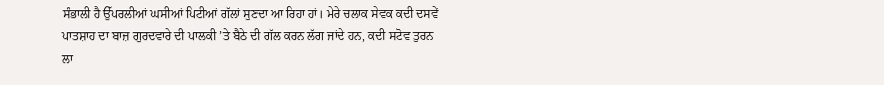ਸੰਭਾਲੀ ਹੈ ਉੱਪਰਲੀਆਂ ਘਸੀਆਂ ਪਿਟੀਆਂ ਗੱਲਾਂ ਸੁਣਦਾ ਆ ਰਿਹਾ ਹਾਂ। ਮੇਰੇ ਚਲਾਕ ਸੇਵਕ ਕਦੀ ਦਸਵੇਂ ਪਾਤਸ਼ਾਹ ਦਾ ਬਾਜ਼ ਗੁਰਦਵਾਰੇ ਦੀ ਪਾਲਕੀ ’ਤੇ ਬੈਠੇ ਦੀ ਗੱਲ ਕਰਨ ਲੱਗ ਜਾਂਦੇ ਹਨ, ਕਦੀ ਸਟੋਵ ਤੁਰਨ ਲਾ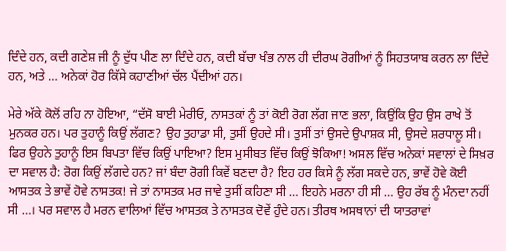ਦਿੰਦੇ ਹਨ, ਕਦੀ ਗਣੇਸ਼ ਜੀ ਨੂੰ ਦੁੱਧ ਪੀਣ ਲਾ ਦਿੰਦੇ ਹਨ, ਕਦੀ ਬੱਚਾ ਖੰਭ ਨਾਲ ਹੀ ਦੀਰਘ ਰੋਗੀਆਂ ਨੂੰ ਸਿਹਤਯਾਬ ਕਰਨ ਲਾ ਦਿੰਦੇ ਹਨ, ਅਤੇ … ਅਨੇਕਾਂ ਹੋਰ ਕਿੱਸੇ ਕਹਾਣੀਆਂ ਚੱਲ ਪੈਂਦੀਆਂ ਹਨ।

ਮੇਰੇ ਅੱਕੇ ਕੋਲੋਂ ਰਹਿ ਨਾ ਹੋਇਆ, “ਦੱਸੋ ਬਾਈ ਮੇਰੀਓ, ਨਾਸਤਕਾਂ ਨੂੰ ਤਾਂ ਕੋਈ ਰੋਗ ਲੱਗ ਜਾਣ ਭਲਾ, ਕਿਉਂਕਿ ਉਹ ਉਸ ਰਾਖੇ ਤੋਂ ਮੁਨਕਰ ਹਨ। ਪਰ ਤੁਹਾਨੂੰ ਕਿਉਂ ਲੱਗਣ? ਉਹ ਤੁਹਾਡਾ ਸੀ, ਤੁਸੀਂ ਉਹਦੇ ਸੀ। ਤੁਸੀਂ ਤਾਂ ਉਸਦੇ ਉਪਾਸ਼ਕ ਸੀ, ਉਸਦੇ ਸ਼ਰਧਾਲੂ ਸੀ। ਫਿਰ ਉਹਨੇ ਤੁਹਾਨੂੰ ਇਸ ਬਿਪਤਾ ਵਿੱਚ ਕਿਉਂ ਪਾਇਆ? ਇਸ ਮੁਸੀਬਤ ਵਿੱਚ ਕਿਉਂ ਝੋਕਿਆ! ਅਸਲ ਵਿੱਚ ਅਨੇਕਾਂ ਸਵਾਲਾਂ ਦੇ ਸਿਖ਼ਰ ਦਾ ਸਵਾਲ ਹੈ: ਰੋਗ ਕਿਉਂ ਲੱਗਦੇ ਹਨ? ਜਾਂ ਬੰਦਾ ਰੋਗੀ ਕਿਵੇਂ ਬਣਦਾ ਹੈ? ਇਹ ਹਰ ਕਿਸੇ ਨੂੰ ਲੱਗ ਸਕਦੇ ਹਨ, ਭਾਵੇਂ ਹੋਵੇ ਕੋਈ ਆਸਤਕ ਤੇ ਭਾਵੇਂ ਹੋਵੇ ਨਾਸਤਕ! ਜੇ ਤਾਂ ਨਾਸਤਕ ਮਰ ਜਾਵੇ ਤੁਸੀਂ ਕਹਿਣਾ ਸੀ … ਇਹਨੇ ਮਰਨਾ ਹੀ ਸੀ … ਉਹ ਰੱਬ ਨੂੰ ਮੰਨਦਾ ਨਹੀਂ ਸੀ …। ਪਰ ਸਵਾਲ ਹੈ ਮਰਨ ਵਾਲਿਆਂ ਵਿੱਚ ਆਸਤਕ ਤੇ ਨਾਸਤਕ ਦੋਵੇਂ ਹੁੰਦੇ ਹਨ। ਤੀਰਥ ਅਸਥਾਨਾਂ ਦੀ ਯਾਤਰਾਵਾਂ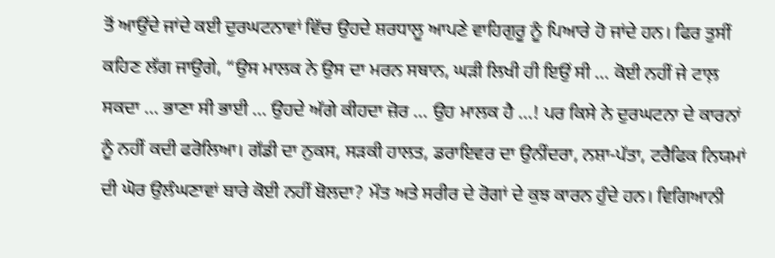ਤੋਂ ਆਉਂਦੇ ਜਾਂਦੇ ਕਈ ਦੁਰਘਟਨਾਵਾਂ ਵਿੱਚ ਉਹਦੇ ਸ਼ਰਧਾਲੂ ਆਪਣੇ ਵਾਹਿਗੁਰੂ ਨੂੰ ਪਿਆਰੇ ਹੋ ਜਾਂਦੇ ਹਨ। ਫਿਰ ਤੁਸੀਂ ਕਹਿਣ ਲੱਗ ਜਾਉਗੇ, “ਉਸ ਮਾਲਕ ਨੇ ਉਸ ਦਾ ਮਰਨ ਸਥਾਨ, ਘੜੀ ਲਿਖੀ ਹੀ ਇਉਂ ਸੀ … ਕੋਈ ਨਹੀਂ ਜੇ ਟਾਲ਼ ਸਕਦਾ … ਭਾਣਾ ਸੀ ਭਾਈ … ਉਹਦੇ ਅੱਗੇ ਕੀਹਦਾ ਜ਼ੋਰ … ਉਹ ਮਾਲਕ ਹੈ …! ਪਰ ਕਿਸੇ ਨੇ ਦੁਰਘਟਨਾ ਦੇ ਕਾਰਨਾਂ ਨੂੰ ਨਹੀਂ ਕਦੀ ਫਰੋਲਿਆ। ਗੱਡੀ ਦਾ ਨੁਕਸ, ਸੜਕੀ ਹਾਲਤ, ਡਰਾਇਵਰ ਦਾ ਉਨੀਂਦਰਾ, ਨਸ਼ਾ-ਪੱਤਾ, ਟਰੈਫਿਕ ਨਿਯਮਾਂ ਦੀ ਘੋਰ ਉਲੰਘਣਾਵਾਂ ਬਾਰੇ ਕੋਈ ਨਹੀਂ ਬੋਲਦਾ? ਮੌਤ ਅਤੇ ਸਰੀਰ ਦੇ ਰੋਗਾਂ ਦੇ ਕੁਝ ਕਾਰਨ ਹੁੰਦੇ ਹਨ। ਵਿਗਿਆਨੀ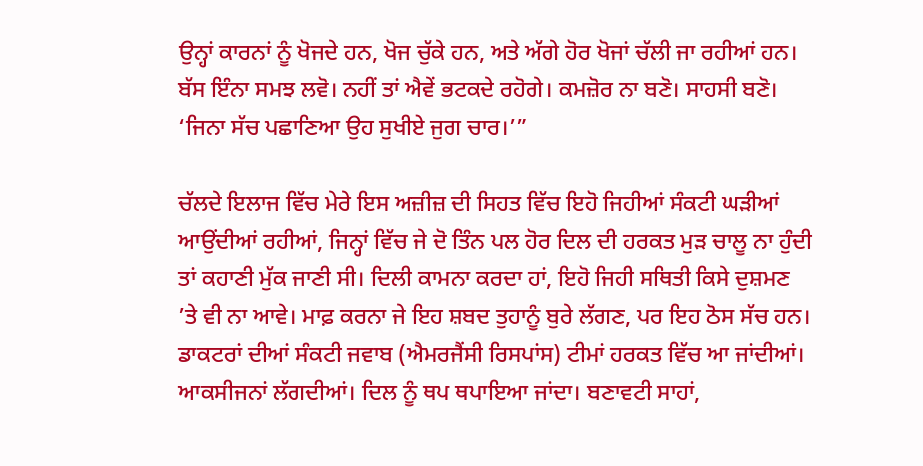ਉਨ੍ਹਾਂ ਕਾਰਨਾਂ ਨੂੰ ਖੋਜਦੇ ਹਨ, ਖੋਜ ਚੁੱਕੇ ਹਨ, ਅਤੇ ਅੱਗੇ ਹੋਰ ਖੋਜਾਂ ਚੱਲੀ ਜਾ ਰਹੀਆਂ ਹਨ। ਬੱਸ ਇੰਨਾ ਸਮਝ ਲਵੋ। ਨਹੀਂ ਤਾਂ ਐਵੇਂ ਭਟਕਦੇ ਰਹੋਗੇ। ਕਮਜ਼ੋਰ ਨਾ ਬਣੋ। ਸਾਹਸੀ ਬਣੋ। ‘ਜਿਨਾ ਸੱਚ ਪਛਾਣਿਆ ਉਹ ਸੁਖੀਏ ਜੁਗ ਚਾਰ।’”

ਚੱਲਦੇ ਇਲਾਜ ਵਿੱਚ ਮੇਰੇ ਇਸ ਅਜ਼ੀਜ਼ ਦੀ ਸਿਹਤ ਵਿੱਚ ਇਹੋ ਜਿਹੀਆਂ ਸੰਕਟੀ ਘੜੀਆਂ ਆਉਂਦੀਆਂ ਰਹੀਆਂ, ਜਿਨ੍ਹਾਂ ਵਿੱਚ ਜੇ ਦੋ ਤਿੰਨ ਪਲ ਹੋਰ ਦਿਲ ਦੀ ਹਰਕਤ ਮੁੜ ਚਾਲੂ ਨਾ ਹੁੰਦੀ ਤਾਂ ਕਹਾਣੀ ਮੁੱਕ ਜਾਣੀ ਸੀ। ਦਿਲੀ ਕਾਮਨਾ ਕਰਦਾ ਹਾਂ, ਇਹੋ ਜਿਹੀ ਸਥਿਤੀ ਕਿਸੇ ਦੁਸ਼ਮਣ ’ਤੇ ਵੀ ਨਾ ਆਵੇ। ਮਾਫ਼ ਕਰਨਾ ਜੇ ਇਹ ਸ਼ਬਦ ਤੁਹਾਨੂੰ ਬੁਰੇ ਲੱਗਣ, ਪਰ ਇਹ ਠੋਸ ਸੱਚ ਹਨ। ਡਾਕਟਰਾਂ ਦੀਆਂ ਸੰਕਟੀ ਜਵਾਬ (ਐਮਰਜੈਂਸੀ ਰਿਸਪਾਂਸ) ਟੀਮਾਂ ਹਰਕਤ ਵਿੱਚ ਆ ਜਾਂਦੀਆਂ। ਆਕਸੀਜਨਾਂ ਲੱਗਦੀਆਂ। ਦਿਲ ਨੂੰ ਥਪ ਥਪਾਇਆ ਜਾਂਦਾ। ਬਣਾਵਟੀ ਸਾਹਾਂ,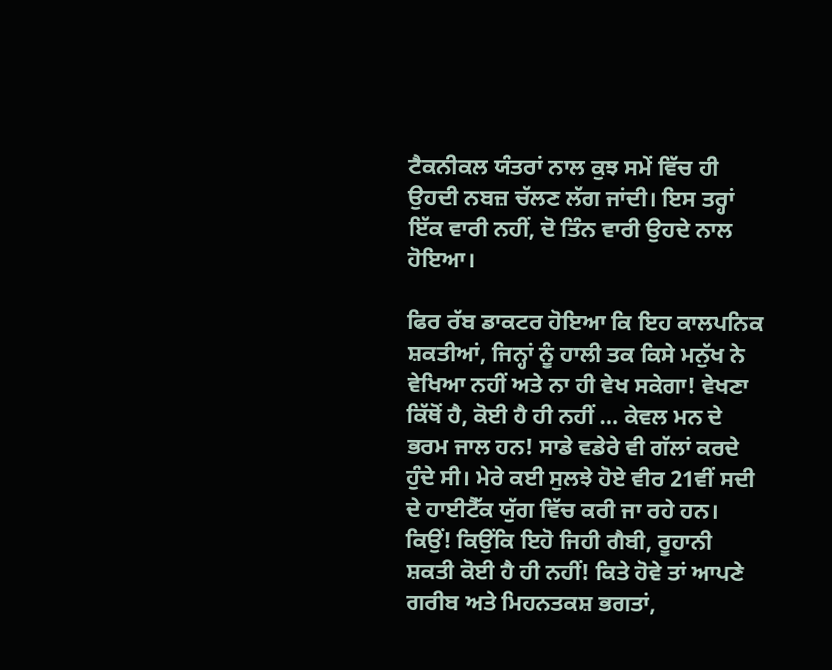ਟੈਕਨੀਕਲ ਯੰਤਰਾਂ ਨਾਲ ਕੁਝ ਸਮੇਂ ਵਿੱਚ ਹੀ ਉਹਦੀ ਨਬਜ਼ ਚੱਲਣ ਲੱਗ ਜਾਂਦੀ। ਇਸ ਤਰ੍ਹਾਂ ਇੱਕ ਵਾਰੀ ਨਹੀਂ, ਦੋ ਤਿੰਨ ਵਾਰੀ ਉਹਦੇ ਨਾਲ ਹੋਇਆ।

ਫਿਰ ਰੱਬ ਡਾਕਟਰ ਹੋਇਆ ਕਿ ਇਹ ਕਾਲਪਨਿਕ ਸ਼ਕਤੀਆਂ, ਜਿਨ੍ਹਾਂ ਨੂੰ ਹਾਲੀ ਤਕ ਕਿਸੇ ਮਨੁੱਖ ਨੇ ਵੇਖਿਆ ਨਹੀਂ ਅਤੇ ਨਾ ਹੀ ਵੇਖ ਸਕੇਗਾ! ਵੇਖਣਾ ਕਿੱਥੋਂ ਹੈ, ਕੋਈ ਹੈ ਹੀ ਨਹੀਂ … ਕੇਵਲ ਮਨ ਦੇ ਭਰਮ ਜਾਲ ਹਨ! ਸਾਡੇ ਵਡੇਰੇ ਵੀ ਗੱਲਾਂ ਕਰਦੇ ਹੁੰਦੇ ਸੀ। ਮੇਰੇ ਕਈ ਸੁਲਝੇ ਹੋਏ ਵੀਰ 21ਵੀਂ ਸਦੀ ਦੇ ਹਾਈਟੈੱਕ ਯੁੱਗ ਵਿੱਚ ਕਰੀ ਜਾ ਰਹੇ ਹਨ। ਕਿਉਂ! ਕਿਉਂਕਿ ਇਹੋ ਜਿਹੀ ਗੈਬੀ, ਰੂਹਾਨੀ ਸ਼ਕਤੀ ਕੋਈ ਹੈ ਹੀ ਨਹੀਂ! ਕਿਤੇ ਹੋਵੇ ਤਾਂ ਆਪਣੇ ਗਰੀਬ ਅਤੇ ਮਿਹਨਤਕਸ਼ ਭਗਤਾਂ,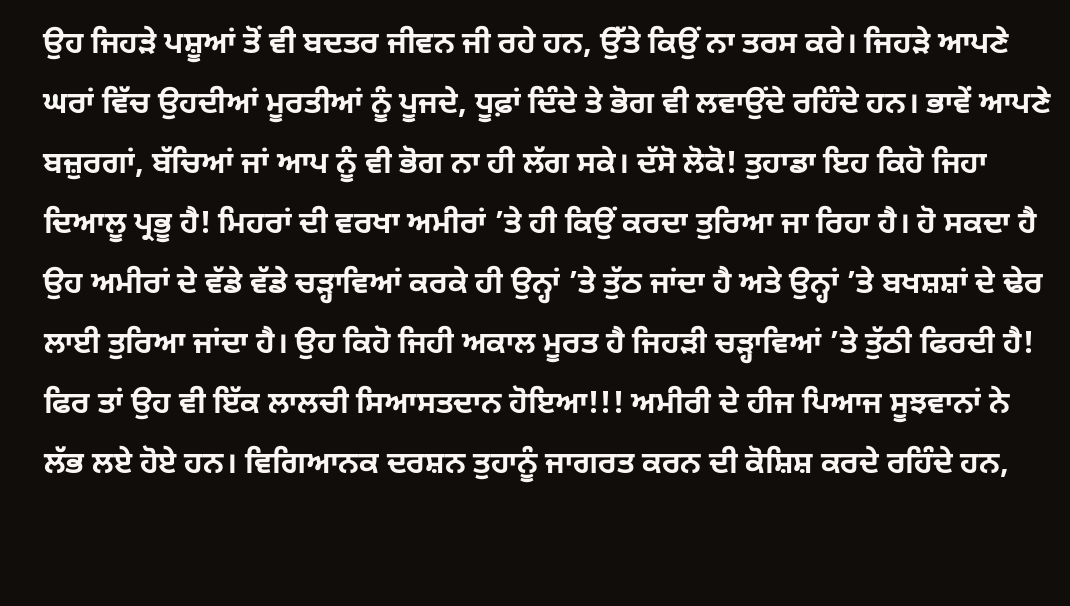ਉਹ ਜਿਹੜੇ ਪਸ਼ੂਆਂ ਤੋਂ ਵੀ ਬਦਤਰ ਜੀਵਨ ਜੀ ਰਹੇ ਹਨ, ਉੱਤੇ ਕਿਉਂ ਨਾ ਤਰਸ ਕਰੇ। ਜਿਹੜੇ ਆਪਣੇ ਘਰਾਂ ਵਿੱਚ ਉਹਦੀਆਂ ਮੂਰਤੀਆਂ ਨੂੰ ਪੂਜਦੇ, ਧੂਫ਼ਾਂ ਦਿੰਦੇ ਤੇ ਭੋਗ ਵੀ ਲਵਾਉਂਦੇ ਰਹਿੰਦੇ ਹਨ। ਭਾਵੇਂ ਆਪਣੇ ਬਜ਼ੁਰਗਾਂ, ਬੱਚਿਆਂ ਜਾਂ ਆਪ ਨੂੰ ਵੀ ਭੋਗ ਨਾ ਹੀ ਲੱਗ ਸਕੇ। ਦੱਸੋ ਲੋਕੋ! ਤੁਹਾਡਾ ਇਹ ਕਿਹੋ ਜਿਹਾ ਦਿਆਲੂ ਪ੍ਰਭੂ ਹੈ! ਮਿਹਰਾਂ ਦੀ ਵਰਖਾ ਅਮੀਰਾਂ ’ਤੇ ਹੀ ਕਿਉਂ ਕਰਦਾ ਤੁਰਿਆ ਜਾ ਰਿਹਾ ਹੈ। ਹੋ ਸਕਦਾ ਹੈ ਉਹ ਅਮੀਰਾਂ ਦੇ ਵੱਡੇ ਵੱਡੇ ਚੜ੍ਹਾਵਿਆਂ ਕਰਕੇ ਹੀ ਉਨ੍ਹਾਂ ’ਤੇ ਤੁੱਠ ਜਾਂਦਾ ਹੈ ਅਤੇ ਉਨ੍ਹਾਂ ’ਤੇ ਬਖਸ਼ਸ਼ਾਂ ਦੇ ਢੇਰ ਲਾਈ ਤੁਰਿਆ ਜਾਂਦਾ ਹੈ। ਉਹ ਕਿਹੋ ਜਿਹੀ ਅਕਾਲ ਮੂਰਤ ਹੈ ਜਿਹੜੀ ਚੜ੍ਹਾਵਿਆਂ ’ਤੇ ਤੁੱਠੀ ਫਿਰਦੀ ਹੈ! ਫਿਰ ਤਾਂ ਉਹ ਵੀ ਇੱਕ ਲਾਲਚੀ ਸਿਆਸਤਦਾਨ ਹੋਇਆ!!! ਅਮੀਰੀ ਦੇ ਹੀਜ ਪਿਆਜ ਸੂਝਵਾਨਾਂ ਨੇ ਲੱਭ ਲਏ ਹੋਏ ਹਨ। ਵਿਗਿਆਨਕ ਦਰਸ਼ਨ ਤੁਹਾਨੂੰ ਜਾਗਰਤ ਕਰਨ ਦੀ ਕੋਸ਼ਿਸ਼ ਕਰਦੇ ਰਹਿੰਦੇ ਹਨ,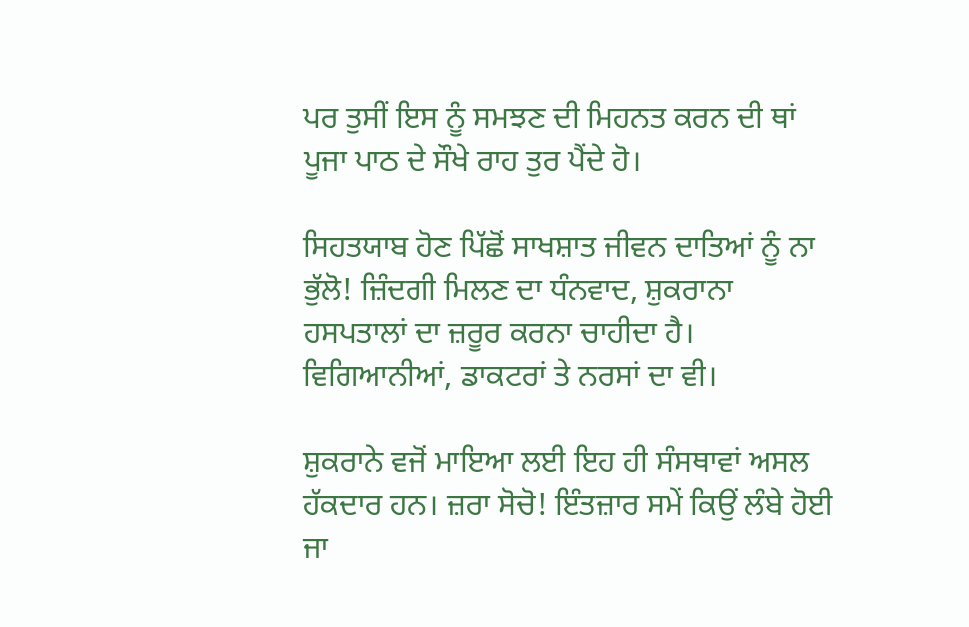ਪਰ ਤੁਸੀਂ ਇਸ ਨੂੰ ਸਮਝਣ ਦੀ ਮਿਹਨਤ ਕਰਨ ਦੀ ਥਾਂ ਪੂਜਾ ਪਾਠ ਦੇ ਸੌਖੇ ਰਾਹ ਤੁਰ ਪੈਂਦੇ ਹੋ।

ਸਿਹਤਯਾਬ ਹੋਣ ਪਿੱਛੋਂ ਸਾਖਸ਼ਾਤ ਜੀਵਨ ਦਾਤਿਆਂ ਨੂੰ ਨਾ ਭੁੱਲੋ! ਜ਼ਿੰਦਗੀ ਮਿਲਣ ਦਾ ਧੰਨਵਾਦ, ਸ਼ੁਕਰਾਨਾ ਹਸਪਤਾਲਾਂ ਦਾ ਜ਼ਰੂਰ ਕਰਨਾ ਚਾਹੀਦਾ ਹੈ। ਵਿਗਿਆਨੀਆਂ, ਡਾਕਟਰਾਂ ਤੇ ਨਰਸਾਂ ਦਾ ਵੀ।

ਸ਼ੁਕਰਾਨੇ ਵਜੋਂ ਮਾਇਆ ਲਈ ਇਹ ਹੀ ਸੰਸਥਾਵਾਂ ਅਸਲ ਹੱਕਦਾਰ ਹਨ। ਜ਼ਰਾ ਸੋਚੋ! ਇੰਤਜ਼ਾਰ ਸਮੇਂ ਕਿਉਂ ਲੰਬੇ ਹੋਈ ਜਾ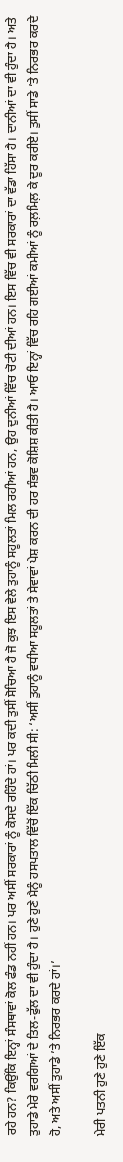ਰਹੇ ਹਨ? ਕਿਉਂਕਿ ਇਨ੍ਹਾਂ ਸੰਸਥਾਵਾਂ ਕੋਲ ਫੰਡ ਨਹੀਂ ਹਨ। ਪਰ ਅਸੀਂ ਸਰਕਾਰਾਂ ਨੂੰ ਕੋਸਦੇ ਰਹਿੰਦੇ ਹਾਂ। ਪਰ ਕਦੀ ਤੁਸੀਂ ਸੋਚਿਆ ਹੈ ਜੋ ਕੁਝ ਇਸ ਵੇਲੇ ਤੁਹਾਨੂੰ ਸਹੂਲਤਾਂ ਮਿਲ ਰਹੀਆਂ ਹਨ, ਉਹ ਦੁਨੀਆਂ ਵਿੱਚ ਚੋਟੀ ਦੀਆਂ ਹਨ। ਇਸ ਵਿੱਚ ਵੀ ਸਰਕਾਰਾਂ ਦਾ ਵੱਡਾ ਹਿੱਸਾ ਹੈ। ਦਾਨੀਆਂ ਦਾ ਵੀ ਹੁੰਦਾ ਹੈ। ਅਤੇ ਤੁਹਾਡੇ ਮੇਰੇ ਵਰਗਿਆਂ ਦੇ ਤਿਲ-ਫੁੱਲ ਦਾ ਵੀ ਹੁੰਦਾ ਹੈ। ਹੁਣੇ ਹੁਣੇ ਮੈਨੂੰ ਹਸਪਤਾਲ ਵਿੱਚੋਂ ਇੱਕ ਚਿੱਠੀ ਮਿਲੀ ਸੀ: ‘ਅਸੀਂ ਤੁਹਾਨੂੰ ਵਧੀਆ ਸਹੂਲਤਾਂ ਤੇ ਸੇਵਾਵਾਂ ਪੇਸ਼ ਕਰਨ ਦੀ ਹਰ ਸੰਭਵ ਕੋਸ਼ਿਸ਼ ਕੀਤੀ ਹੈ। ਆਓ ਇਨ੍ਹਾਂ ਵਿੱਚ ਰਹਿ ਗਈਆਂ ਕਮੀਆਂ ਨੂੰ ਰਲ਼ਮਿਲ਼ ਕੇ ਦੂਰ ਕਰੀਏ। ਤੁਸੀਂ ਸਾਡੇ ’ਤੇ ਨਿਰਭਰ ਕਰਦੇ ਹੋ, ਅਤੇ ਅਸੀਂ ਤੁਹਾਡੇ ’ਤੇ ਨਿਰਭਰ ਕਰਦੇ ਹਾਂ।’

ਮੇਰੀ ਪਤਨੀ ਹੁਣੇ ਹੁਣੇ ਇੱਕ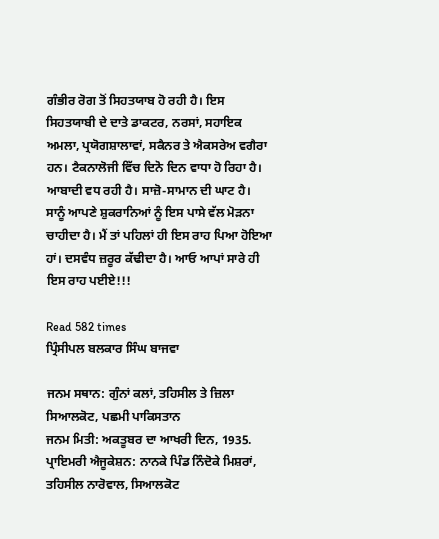ਗੰਭੀਰ ਰੋਗ ਤੋਂ ਸਿਹਤਯਾਬ ਹੋ ਰਹੀ ਹੈ। ਇਸ ਸਿਹਤਯਾਬੀ ਦੇ ਦਾਤੇ ਡਾਕਟਰ, ਨਰਸਾਂ, ਸਹਾਇਕ ਅਮਲਾ, ਪ੍ਰਯੋਗਸ਼ਾਲਾਵਾਂ, ਸਕੈਨਰ ਤੇ ਐਕਸਰੇਅ ਵਗੈਰਾ ਹਨ। ਟੈਕਨਾਲੋਜੀ ਵਿੱਚ ਦਿਨੋ ਦਿਨ ਵਾਧਾ ਹੋ ਰਿਹਾ ਹੈ। ਆਬਾਦੀ ਵਧ ਰਹੀ ਹੈ। ਸਾਜ਼ੋ-ਸਾਮਾਨ ਦੀ ਘਾਟ ਹੈ। ਸਾਨੂੰ ਆਪਣੇ ਸ਼ੁਕਰਾਨਿਆਂ ਨੂੰ ਇਸ ਪਾਸੇ ਵੱਲ ਮੋੜਨਾ ਚਾਹੀਦਾ ਹੈ। ਮੈਂ ਤਾਂ ਪਹਿਲਾਂ ਹੀ ਇਸ ਰਾਹ ਪਿਆ ਹੋਇਆ ਹਾਂ। ਦਸਵੰਧ ਜ਼ਰੂਰ ਕੱਢੀਦਾ ਹੈ। ਆਓ ਆਪਾਂ ਸਾਰੇ ਹੀ ਇਸ ਰਾਹ ਪਈਏ!!!

Read 582 times
ਪ੍ਰਿੰਸੀਪਲ ਬਲਕਾਰ ਸਿੰਘ ਬਾਜਵਾ

ਜਨਮ ਸਥਾਨ: ਗੁੰਨਾਂ ਕਲਾਂ, ਤਹਿਸੀਲ ਤੇ ਜ਼ਿਲਾ ਸਿਆਲਕੋਟ, ਪਛਮੀ ਪਾਕਿਸਤਾਨ
ਜਨਮ ਮਿਤੀ: ਅਕਤੂਬਰ ਦਾ ਆਖਰੀ ਦਿਨ, 1935.
ਪ੍ਰਾਇਮਰੀ ਐਜੂਕੇਸ਼ਨ: ਨਾਨਕੇ ਪਿੰਡ ਨਿੰਦੋਕੇ ਮਿਸ਼ਰਾਂ, ਤਹਿਸੀਲ ਨਾਰੋਵਾਲ, ਸਿਆਲਕੋਟ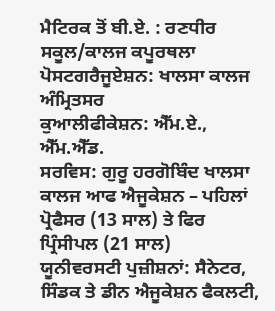ਮੈਟਿਰਕ ਤੋਂ ਬੀ.ਏ. : ਰਣਧੀਰ ਸਕੂਲ/ਕਾਲਜ ਕਪੂਰਥਲਾ
ਪੋਸਟਗਰੈਜੂਏਸ਼ਨ: ਖਾਲਸਾ ਕਾਲਜ ਅੰਮ੍ਰਿਤਸਰ
ਕੁਆਲੀਫੀਕੇਸ਼ਨ: ਐੱਮ.ਏ., ਐੱਮ.ਐੱਡ.
ਸਰਵਿਸ: ਗੁਰੂ ਹਰਗੋਬਿੰਦ ਖਾਲਸਾ ਕਾਲਜ ਆਫ ਐਜੂਕੇਸ਼ਨ – ਪਹਿਲਾਂ ਪ੍ਰੋਫੈਸਰ (13 ਸਾਲ) ਤੇ ਫਿਰ ਪ੍ਰਿੰਸੀਪਲ (21 ਸਾਲ)
ਯੂਨੀਵਰਸਟੀ ਪੁਜ਼ੀਸ਼ਨਾਂ: ਸੈਨੇਟਰ, ਸਿੰਡਕ ਤੇ ਡੀਨ ਐਜੂਕੇਸ਼ਨ ਫੈਕਲਟੀ,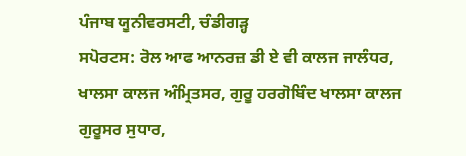ਪੰਜਾਬ ਯੂਨੀਵਰਸਟੀ, ਚੰਡੀਗੜ੍ਹ
ਸਪੋਰਟਸ: ਰੋਲ ਆਫ ਆਨਰਜ਼ ਡੀ ਏ ਵੀ ਕਾਲਜ ਜਾਲੰਧਰ, ਖਾਲਸਾ ਕਾਲਜ ਅੰਮ੍ਰਿਤਸਰ, ਗੁਰੂ ਹਰਗੋਬਿੰਦ ਖਾਲਸਾ ਕਾਲਜ ਗੁਰੂਸਰ ਸੁਧਾਰ,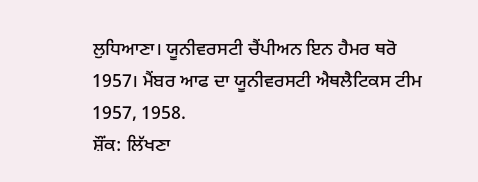ਲੁਧਿਆਣਾ। ਯੂਨੀਵਰਸਟੀ ਚੈਂਪੀਅਨ ਇਨ ਹੈਮਰ ਥਰੋ 1957। ਮੈਂਬਰ ਆਫ ਦਾ ਯੂਨੀਵਰਸਟੀ ਐਥਲੈਟਿਕਸ ਟੀਮ 1957, 1958.
ਸ਼ੌਂਕ: ਲਿੱਖਣਾ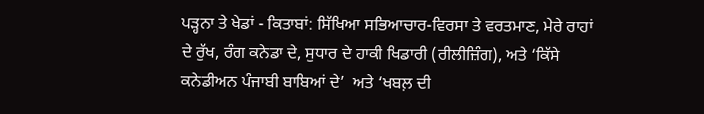ਪੜ੍ਹਨਾ ਤੇ ਖੇਡਾਂ - ਕਿਤਾਬਾਂ: ਸਿੱਖਿਆ ਸਭਿਆਚਾਰ-ਵਿਰਸਾ ਤੇ ਵਰਤਮਾਣ, ਮੇਰੇ ਰਾਹਾਂ ਦੇ ਰੁੱਖ, ਰੰਗ ਕਨੇਡਾ ਦੇ, ਸੁਧਾਰ ਦੇ ਹਾਕੀ ਖਿਡਾਰੀ (ਰੀਲੀਜ਼ਿੰਗ), ਅਤੇ ‘ਕਿੱਸੇ ਕਨੇਡੀਅਨ ਪੰਜਾਬੀ ਬਾਬਿਆਂ ਦੇ’  ਅਤੇ ‘ਖਬਲ਼ ਦੀ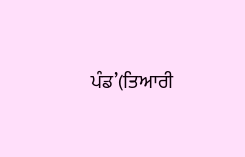ਪੰਡ’(ਤਿਆਰੀ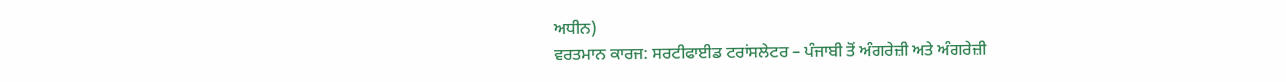ਅਧੀਨ)
ਵਰਤਮਾਨ ਕਾਰਜ: ਸਰਟੀਫਾਈਡ ਟਰਾਂਸਲੇਟਰ – ਪੰਜਾਬੀ ਤੋਂ ਅੰਗਰੇਜ਼ੀ ਅਤੇ ਅੰਗਰੇਜ਼ੀ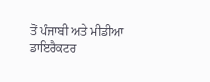ਤੋਂ ਪੰਜਾਬੀ ਅਤੇ ਮੀਡੀਆ ਡਾਇਰੈਕਟਰ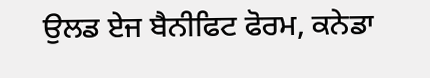ਉਲਡ ਏਜ ਬੈਨੀਫਿਟ ਫੋਰਮ, ਕਨੇਡਾ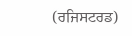(ਰਜਿਸਟਰਡ)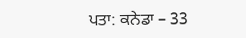ਪਤਾ: ਕਨੇਡਾ – 33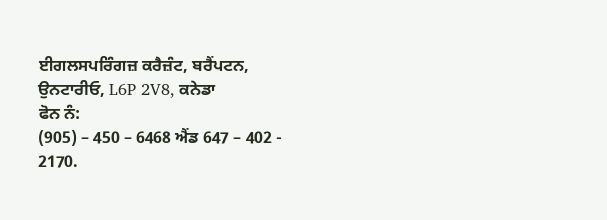ਈਗਲਸਪਰਿੰਗਜ਼ ਕਰੈਜ਼ੰਟ, ਬਰੈਂਪਟਨ, ਉਨਟਾਰੀਓ, L6P 2V8, ਕਨੇਡਾ
ਫੋਨ ਨੰ:
(905) – 450 – 6468 ਐਂਡ 647 – 402 - 2170.